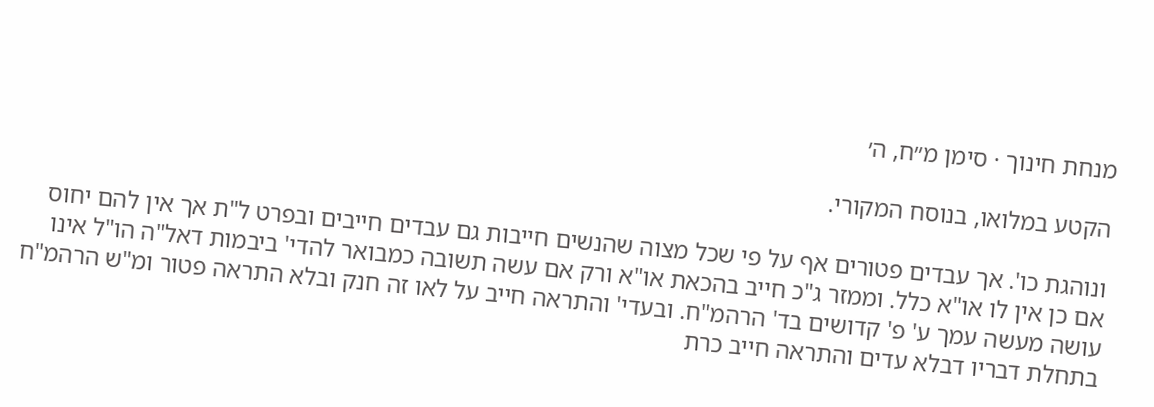מנחת חינוך · סימן מ״ח, ה׳

הקטע במלואו, בנוסח המקורי.

ונוהגת כו'. אך עבדים פטורים אף על פי שכל מצוה שהנשים חייבות גם עבדים חייבים ובפרט ל"ת אך אין להם יחוס אם כן אין לו או"א כלל. וממזר ג"כ חייב בהכאת או"א ורק אם עשה תשובה כמבואר להדי' ביבמות דאל"ה הו"ל אינו עושה מעשה עמך ע' פ' קדושים בד' הרהמ"ח. ובעדי' והתראה חייב על לאו זה חנק ובלא התראה פטור ומ"ש הרהמ"ח בתחלת דבריו דבלא עדים והתראה חייב כרת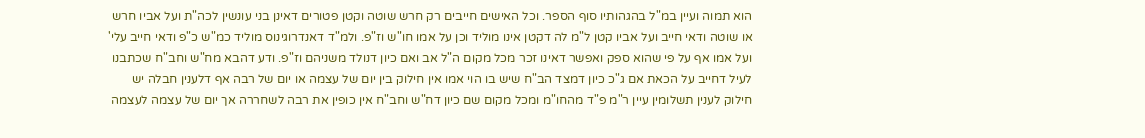הוא תמוה ועיין במ"ל בהגהותיו סוף הספר. וכל האישים חייבים רק חרש שוטה וקטן פטורים דאינן בני עונשין לכה"ת ועל אביו חרש או שוטה ודאי חייב ועל אביו קטן ל"מ לה דקטן אינו מוליד וכן על אמו חו"ש וז"פ. ולמ"ד דאנדרוגינוס מוליד כמ"ש כ"פ ודאי חייב עלי' ועל אמו אף על פי שהוא ספק ואפשר דאינו זכר מכל מקום ה"ל אב ואם כיון דנולד משניהם וז"פ. ודע דהבא מח"ש וחב"ח שכתבנו לעיל דחייב על הכאת אם ג"כ כיון דמצד הב"ח שיש בו הוי אמו אין חילוק בין יום של עצמה או יום של רבה אף דלענין חבלה יש חילוק לענין תשלומין עיין ר"מ פ"ד מהחו"מ ומכל מקום שם כיון דח"ש וחב"ח אין כופין את רבה לשחררה אך יום של עצמה לעצמה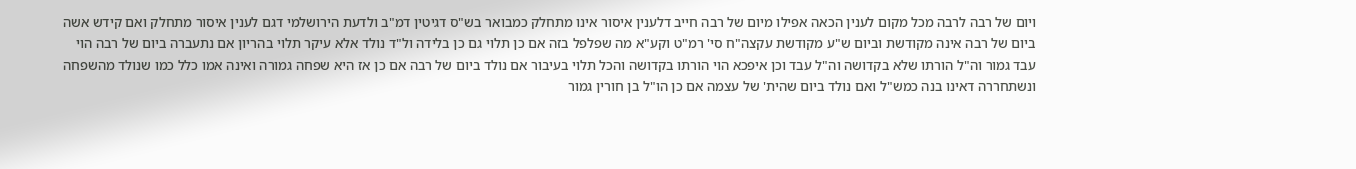ויום של רבה לרבה מכל מקום לענין הכאה אפילו מיום של רבה חייב דלענין איסור אינו מתחלק כמבואר בש"ס דגיטין דמ"ב ולדעת הירושלמי דגם לענין איסור מתחלק ואם קידש אשה ביום של רבה אינה מקודשת וביום ש"ע מקודשת עקצה"ח סי' רמ"ט וקע"א מה שפלפל בזה אם כן תלוי גם כן בלידה ול"ד נולד אלא עיקר תלוי בהריון אם נתעברה ביום של רבה הוי עבד גמור וה"ל הורתו שלא בקדושה וה"ל עבד וכן איפכא הוי הורתו בקדושה והכל תלוי בעיבור אם נולד ביום של רבה אם כן אז היא שפחה גמורה ואינה אמו כלל כמו שנולד מהשפחה ונשתחררה דאינו בנה כמש"ל ואם נולד ביום שהית' של עצמה אם כן הו"ל בן חורין גמור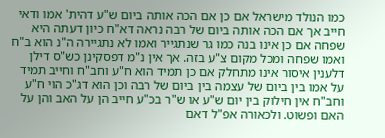כמו הנולד מישראל אם כן אם הכה אותה ביום ש"ע דהית' אמו ודאי חייב אך אם הכה אותה ביום של רבה נראה דא"ח כיון דעתה היא שפחה אם כן אינו בנה כמו גר שנתגייר ואמו לא נתגיירה ה"נ הוא ב"ח ואמו שפחה ומכל מקום צ"ע בזה. אך אין נ"מ דפסקינן כש"ס דילן דלענין איסור אינו מתחלק אם כן תמיד הוא ח"ע וחב"ח וחייב תמיד על אמו בין ביום של עצמה בין ביום של רבה וכן הוא דג"כ הוי ח"ע וחב"ח אין חילוק בין יום ש"ע או ש"ר בכ"ע חייב הן על האב והן על האם ופשוט. ולכאורה אפ"ל דאם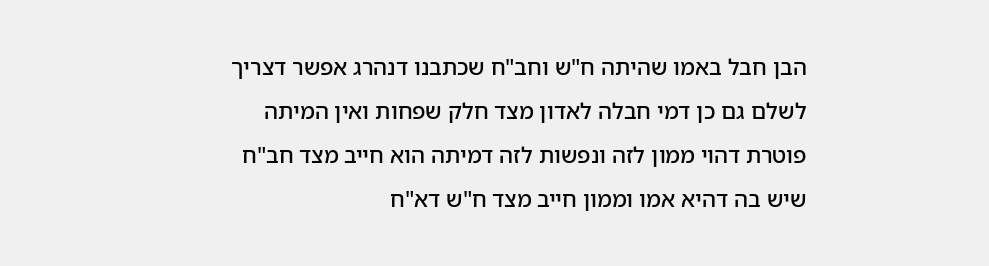הבן חבל באמו שהיתה ח"ש וחב"ח שכתבנו דנהרג אפשר דצריך לשלם גם כן דמי חבלה לאדון מצד חלק שפחות ואין המיתה פוטרת דהוי ממון לזה ונפשות לזה דמיתה הוא חייב מצד חב"ח שיש בה דהיא אמו וממון חייב מצד ח"ש דא"ח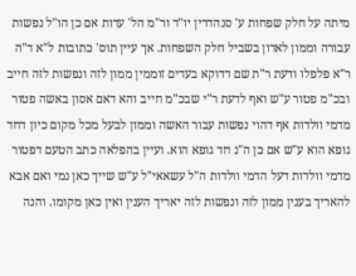מיתה על חלק שפחות ע' סנהדרין יו"ד ור"מ הל' עדות אם כן הו"ל נפשות עבורה וממון לאדון בשביל חלק השפחות. אך עיין תוס' כתובות ל"א ד"ה ר"א פלפלו ודעת ר"ת שם דדוקא בעדים זוממין ממון לזה ונפשות לזה חייב ובכ"מ פטור ע"ש ואף לדעת ר"י שבכ"מ חייב והא דאם אסון באשה פטור מדמי וולדות אף דהוי נפשות עבור האשה וממון לבעל מכל מקום כיון דחד גופא הוא ע"ש אם כן ה"נ חד גופא הוא. ועיין בהפלאה כתב הטעם דפטור מדמי וולדות דעל הדמי וולדות ה"ל עשאאי"ל ע"ש שייך כאן נמי ואם אבא להאריך בענין ממון לזה ונפשות לזה יאריך הענין ואין כאן מקומו. והנה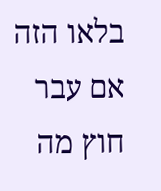בלאו הזה אם עבר חוץ מה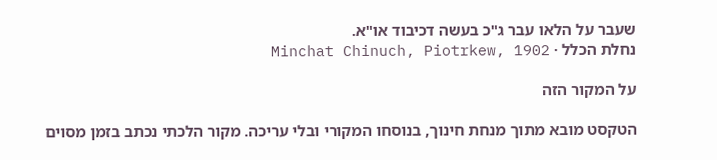שעבר על הלאו עבר ג"כ בעשה דכיבוד או"א.
נחלת הכלל · Minchat Chinuch, Piotrkew, 1902

על המקור הזה

הטקסט מובא מתוך מנחת חינוך, בנוסחו המקורי ובלי עריכה. מקור הלכתי נכתב בזמן מסוים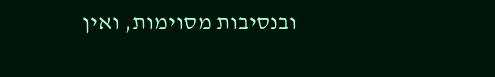ובנסיבות מסוימות, ואין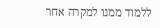ללמוד ממנו למקרה אחר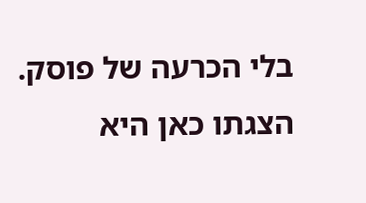בלי הכרעה של פוסק. הצגתו כאן היא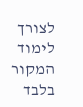לצורך לימוד המקור בלבד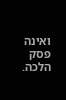ואינה פסק הלכה.